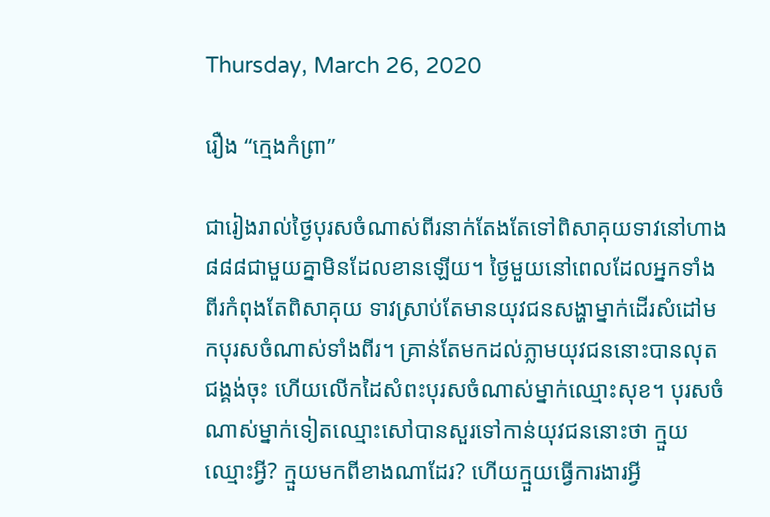Thursday, March 26, 2020

រឿង “ក្មេងកំព្រា”

ជារៀងរាល់ថ្ងៃបុរសចំណាស់ពីរនាក់តែងតែទៅពិសាគុយទាវនៅហាង ៨៨៨ជាមួយគ្នាមិនដែលខានឡើយ។ ថ្ងៃមួយនៅពេលដែលអ្នកទាំងពីរកំពុងតែពិសាគុយ ទាវស្រាប់តែមានយុវជនសង្ហាម្នាក់ដើរសំដៅមកបុរសចំណាស់ទាំងពីរ។ គ្រាន់តែមកដល់ភ្លាមយុវជននោះបានលុតជង្គង់ចុះ ហើយលើកដៃសំពះបុរសចំណាស់ម្នាក់ឈ្មោះសុខ។ បុរសចំណាស់ម្នាក់ទៀតឈ្មោះសៅបានសួរទៅកាន់យុវជននោះថា ក្មួយឈ្មោះអ្វី? ក្មួយមកពីខាងណាដែរ? ហើយក្មួយធ្វើការងារអ្វី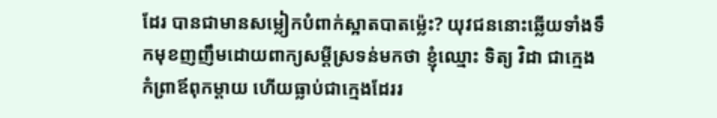ដែរ បានជាមានសម្លៀកបំពាក់ស្អាតបាតម្ល៉េះ? យុវជននោះឆ្លើយទាំងទឹកមុខញញឹមដោយពាក្យសម្ដីស្រទន់មកថា ខ្ញុំឈ្មោះ ទិត្យ វិដា ជាក្មេងកំព្រាឪពុកម្ដាយ ហើយធ្លាប់ជាក្មេងដែររ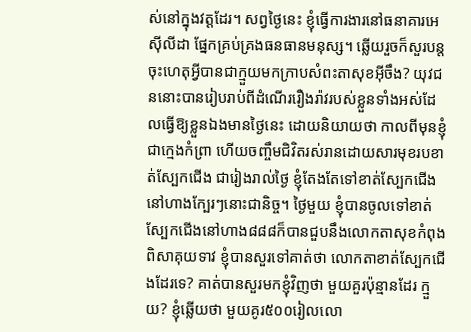ស់នៅក្នុងវត្ដដែរ។ សព្វថ្ងៃនេះ ខ្ញុំធ្វើការងារនៅធនាគារអេស៊ីលីដា ផ្នែកគ្រប់គ្រងធនធានមនុស្ស។ ឆ្លើយរួចក៏សួរបន្ដ ចុះហេតុអ្វីបានជាក្មួយមកក្រាបសំពះតាសុខអ៊ីចឹង? យុវជននោះបានរៀបរាប់ពីដំណើររឿងរ៉ាវរបស់ខ្លួនទាំងអស់ដែលធ្វើឱ្យខ្លួនឯងមានថ្ងៃនេះ ដោយនិយាយថា កាលពីមុនខ្ញុំជាក្មេងកំព្រា ហើយចញ្ចឹមជិវិតរស់រានដោយសារមុខរបខាត់ស្បែកជើង ជារៀងរាល់ថ្ងៃ ខ្ញុំតែងតែទៅខាត់ស្បែកជើងនៅហាងក្បែរៗនោះជានិច្ច។ ថ្ងៃមួយ ខ្ញុំបានចូលទៅខាត់ស្បែកជើងនៅហាង៨៨៨ក៏បានជួបនឹងលោកតាសុខកំពុងពិសាគុយទាវ ខ្ញុំបានសួរទៅគាត់ថា លោកតាខាត់ស្បែកជើងដែរទេ? គាត់បានសួរមកខ្ញុំវិញថា មួយគួរប៉ុន្មានដែរ ក្មួយ? ខ្ញុំឆ្លើយថា មួយគូរ៥០០រៀលលោ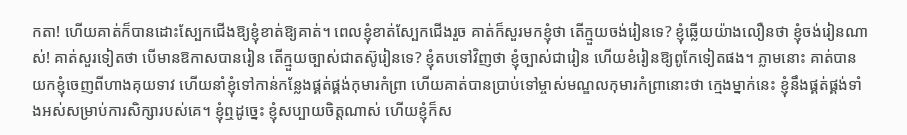កតា! ហើយគាត់ក៏បានដោះស្បែកជើងឱ្យខ្ញុំខាត់ឱ្យគាត់។ ពេលខ្ញុំខាត់ស្បែកជើងរួច គាត់ក៏សួរមកខ្ញុំថា តើក្មួយចង់រៀនទេ? ខ្ញុំឆ្លើយយ៉ាងលឿនថា ខ្ញុំចង់រៀនណាស់! គាត់សួរទៀតថា បើមានឱកាសបានរៀន តើក្មួយច្បាស់ជាតស៊ូរៀនទេ? ខ្ញុំតបទៅវិញថា ខ្ញុំច្បាស់ជារៀន ហើយខំរៀនឱ្យពូកែទៀតផង។ ភ្លាមនោះ គាត់បានយកខ្ញុំចេញពីហាងគុយទាវ ហើយនាំខ្ញុំទៅកាន់កន្លែងផ្គត់ផ្គង់កុមារកំព្រា ហើយគាត់បានប្រាប់ទៅម្ចាស់មណ្ឌលកុមារកំព្រានោះថា ក្មេងម្នាក់នេះ ខ្ញុំនឹងផ្គត់ផ្គង់ទាំងអស់សម្រាប់ការសិក្សារបស់គេ។ ខ្ញុំឮដូច្នេះ ខ្ញុំសប្បាយចិត្ដណាស់ ហើយខ្ញុំក៏ស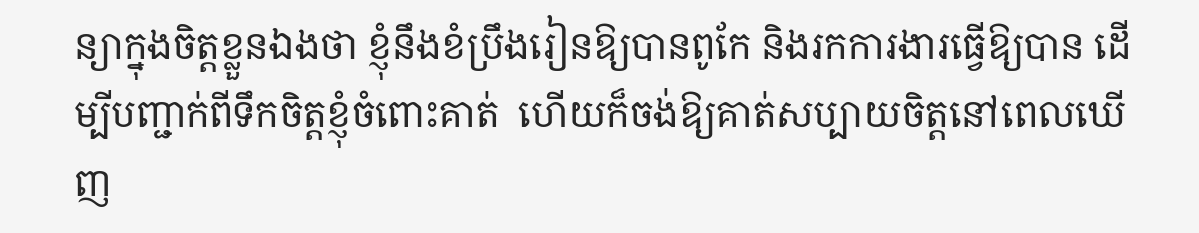ន្យាក្នុងចិត្ដខ្លួនឯងថា ខ្ញុំនឹងខំប្រឹងរៀនឱ្យបានពូកែ និងរកការងារធ្វើឱ្យបាន ដើម្បីបញ្ជាក់ពីទឹកចិត្ដខ្ញុំចំពោះគាត់  ហើយក៏ចង់ឱ្យគាត់សប្បាយចិត្ដនៅពេលឃើញ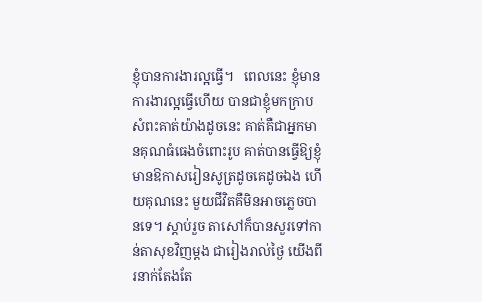ខ្ញុំបានការងារល្អធ្វើ។   ពេលនេះ ខ្ញុំមានការងារល្អធ្វើហើយ បានជាខ្ញុំមកក្រាបសំពះគាត់យ៉ាងដូចនេះ គាត់គឺជាអ្នកមានគុណធំធេងចំពោះរូប គាត់បានធ្វើឱ្យខ្ញុំមានឱកាសរៀនសូត្រដូចគេដូចឯង ហើយគុណនេះ មួយជីវិតគឺមិនអាចភ្លេចបានទេ។ ស្ដាប់រួច តាសៅក៏បានសួរទៅកាន់តាសុខវិញម្ដង ជារៀងរាល់ថ្ងៃ យើងពីរនាក់តែងតែ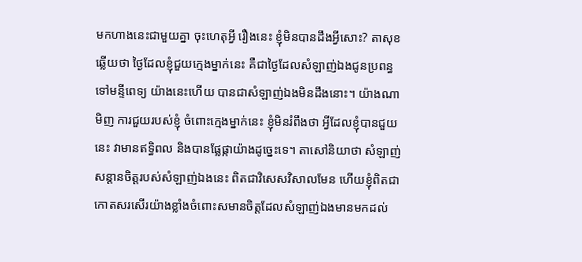មកហាងនេះជាមួយគ្នា ចុះហេតុអ្វី រឿងនេះ ខ្ញុំមិនបានដឹងអ្វីសោះ? តាសុខឆ្លើយថា ថ្ងៃដែលខ្ញុំជួយក្មេងម្នាក់នេះ គឺជាថ្ងៃដែលសំឡាញ់ឯងជូនប្រពន្ធទៅមន្ទីពេទ្យ យ៉ាងនេះហើយ បានជាសំឡាញ់ឯងមិនដឹងនោះ។ យ៉ាងណាមិញ ការជួយរបស់ខ្ញុំ ចំពោះក្មេងម្នាក់នេះ ខ្ញុំមិនរំពឹងថា អ្វីដែលខ្ញុំបានជួយនេះ វាមានឥទ្ធិពល និងបានផ្លែផ្កាយ៉ាងដូច្នេះទេ។ តាសៅនិយាថា សំឡាញ់សន្ដានចិត្ដរបស់សំឡាញ់ឯងនេះ ពិតជាវិសេសវិសាលមែន ហើយខ្ញុំពិតជាកោតសរសើរយ៉ាងខ្លាំងចំពោះសមានចិត្ដដែលសំឡាញ់ឯងមានមកដល់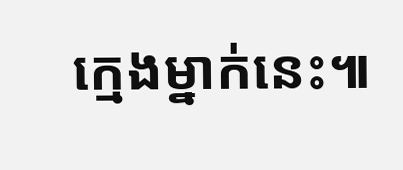ក្មេងម្នាក់នេះ៕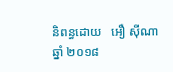និពន្ធដោយ   អឿ ស៊ីណា
ឆ្នាំ ២០១៨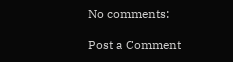No comments:

Post a Comment